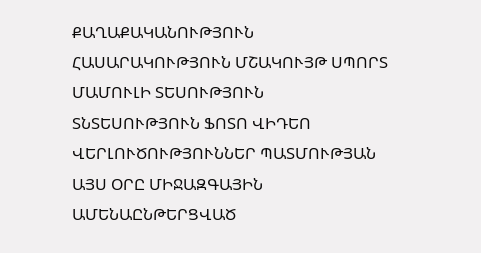ՔԱՂԱՔԱԿԱՆՈՒԹՅՈՒՆ ՀԱՍԱՐԱԿՈՒԹՅՈՒՆ ՄՇԱԿՈՒՅԹ ՍՊՈՐՏ ՄԱՄՈՒԼԻ ՏԵՍՈՒԹՅՈՒՆ ՏՆՏԵՍՈՒԹՅՈՒՆ ՖՈՏՈ ՎԻԴԵՈ ՎԵՐԼՈՒԾՈՒԹՅՈՒՆՆԵՐ ՊԱՏՄՈՒԹՅԱՆ ԱՅՍ ՕՐԸ ՄԻՋԱԶԳԱՅԻՆ ԱՄԵՆԱԸՆԹԵՐՑՎԱԾ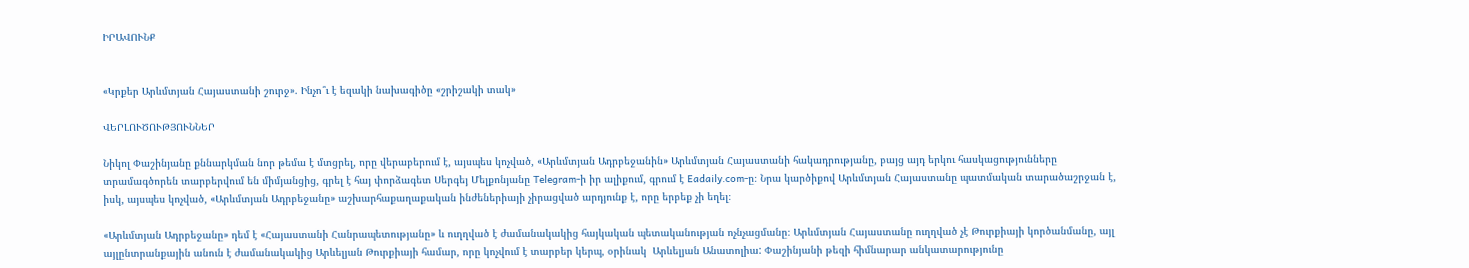ԻՐԱՎՈՒՆՔ


«Կրքեր Արևմտյան Հայաստանի շուրջ». Ինչո՞ւ է եզակի նախագիծը «շրիշակի տակ»

ՎԵՐԼՈՒԾՈՒԹՅՈՒՆՆԵՐ

Նիկոլ Փաշինյանը քննարկման նոր թեմա է մտցրել, որը վերաբերում է, այսպես կոչված, «Արևմտյան Ադրբեջանին» Արևմտյան Հայաստանի հակադրությանը, բայց այդ երկու հասկացությունները տրամագծորեն տարբերվում են միմյանցից, գրել է հայ փորձագետ Սերգեյ Մելքոնյանը Telegram-ի իր ալիքում, գրում է Eadaily.com-ը։ Նրա կարծիքով Արևմտյան Հայաստանը պատմական տարածաշրջան է, իսկ, այսպես կոչված, «Արևմտյան Ադրբեջանը» աշխարհաքաղաքական ինժեներիայի չիրացված արդյունք է, որը երբեք չի եղել։

«Արևմտյան Ադրբեջանը» դեմ է «Հայաստանի Հանրապետությանը» և ուղղված է ժամանակակից հայկական պետականության ոչնչացմանը։ Արևմտյան Հայաստանը ուղղված չէ Թուրքիայի կործանմանը, այլ այլընտրանքային անուն է ժամանակակից Արևելյան Թուրքիայի համար, որը կոչվում է տարբեր կերպ, օրինակ  Արևելյան Անատոլիա: Փաշինյանի թեզի հիմնարար անկատարությունը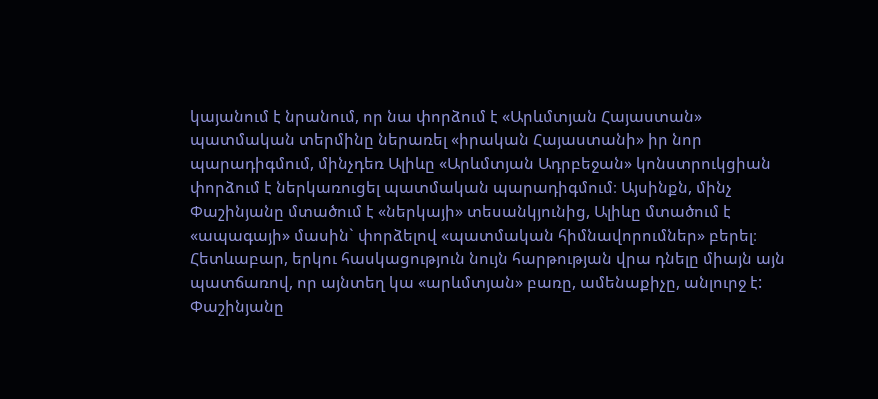կայանում է նրանում, որ նա փորձում է «Արևմտյան Հայաստան» պատմական տերմինը ներառել «իրական Հայաստանի» իր նոր պարադիգմում, մինչդեռ Ալիևը «Արևմտյան Ադրբեջան» կոնստրուկցիան փորձում է ներկառուցել պատմական պարադիգմում։ Այսինքն, մինչ Փաշինյանը մտածում է «ներկայի» տեսանկյունից, Ալիևը մտածում է «ապագայի» մասին` փորձելով «պատմական հիմնավորումներ» բերել։ Հետևաբար, երկու հասկացություն նույն հարթության վրա դնելը միայն այն պատճառով, որ այնտեղ կա «արևմտյան» բառը, ամենաքիչը, անլուրջ է: Փաշինյանը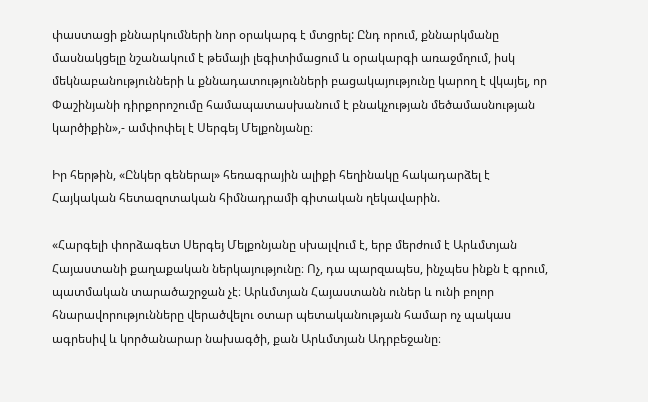փաստացի քննարկումների նոր օրակարգ է մտցրել: Ընդ որում, քննարկմանը մասնակցելը նշանակում է թեմայի լեգիտիմացում և օրակարգի առաջմղում, իսկ մեկնաբանությունների և քննադատությունների բացակայությունը կարող է վկայել, որ Փաշինյանի դիրքորոշումը համապատասխանում է բնակչության մեծամասնության կարծիքին»,- ամփոփել է Սերգեյ Մելքոնյանը։

Իր հերթին, «Ընկեր գեներալ» հեռագրային ալիքի հեղինակը հակադարձել է Հայկական հետազոտական հիմնադրամի գիտական ղեկավարին.

«Հարգելի փորձագետ Սերգեյ Մելքոնյանը սխալվում է, երբ մերժում է Արևմտյան Հայաստանի քաղաքական ներկայությունը։ Ոչ, դա պարզապես, ինչպես ինքն է գրում, պատմական տարածաշրջան չէ։ Արևմտյան Հայաստանն ուներ և ունի բոլոր հնարավորությունները վերածվելու օտար պետականության համար ոչ պակաս ագրեսիվ և կործանարար նախագծի, քան Արևմտյան Ադրբեջանը։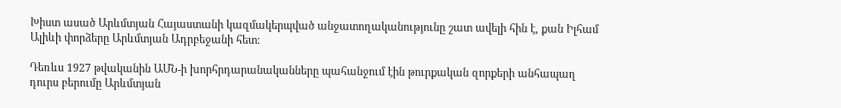Խիստ ասած Արևմտյան Հայաստանի կազմակերպված անջատողականությունը շատ ավելի հին է, քան Իլհամ Ալիևի փորձերը Արևմտյան Ադրբեջանի հետ։

Դեռևս 1927 թվականին ԱՄՆ-ի խորհրդարանականները պահանջում էին թուրքական զորքերի անհապաղ դուրս բերումը Արևմտյան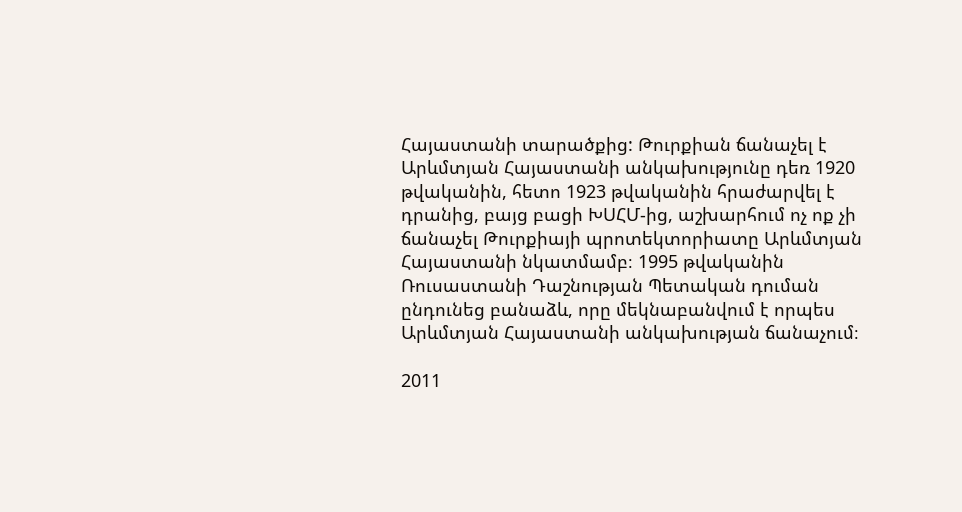Հայաստանի տարածքից: Թուրքիան ճանաչել է Արևմտյան Հայաստանի անկախությունը դեռ 1920 թվականին, հետո 1923 թվականին հրաժարվել է դրանից, բայց բացի ԽՍՀՄ-ից, աշխարհում ոչ ոք չի ճանաչել Թուրքիայի պրոտեկտորիատը Արևմտյան Հայաստանի նկատմամբ։ 1995 թվականին Ռուսաստանի Դաշնության Պետական դուման ընդունեց բանաձև, որը մեկնաբանվում է որպես Արևմտյան Հայաստանի անկախության ճանաչում։

2011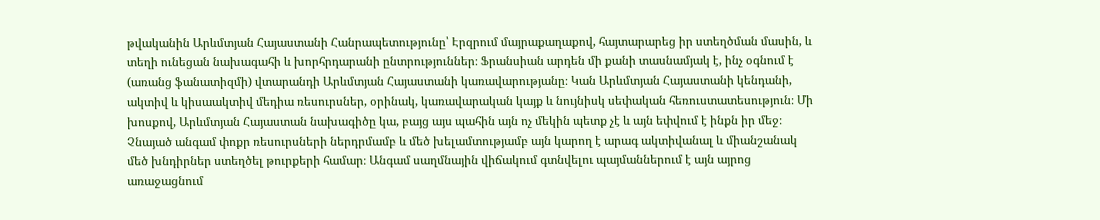թվականին Արևմտյան Հայաստանի Հանրապետությունը՝ Էրզրում մայրաքաղաքով, հայտարարեց իր ստեղծման մասին, և տեղի ունեցան նախագահի և խորհրդարանի ընտրություններ։ Ֆրանսիան արդեն մի քանի տասնամյակ է, ինչ օգնում է (առանց ֆանատիզմի) վտարանդի Արևմտյան Հայաստանի կառավարությանը։ Կան Արևմտյան Հայաստանի կենդանի, ակտիվ և կիսաակտիվ մեդիա ռեսուրսներ, օրինակ, կառավարական կայք և նույնիսկ սեփական հեռուստատեսություն։ Մի խոսքով, Արևմտյան Հայաստան նախագիծը կա, բայց այս պահին այն ոչ մեկին պետք չէ և այն եփվում է ինքն իր մեջ։ Չնայած անգամ փոքր ռեսուրսների ներդրմամբ և մեծ խելամտությամբ այն կարող է արագ ակտիվանալ և միանշանակ մեծ խնդիրներ ստեղծել թուրքերի համար։ Անգամ սաղմնային վիճակում գտնվելու պայմաններում է այն այրոց առաջացնում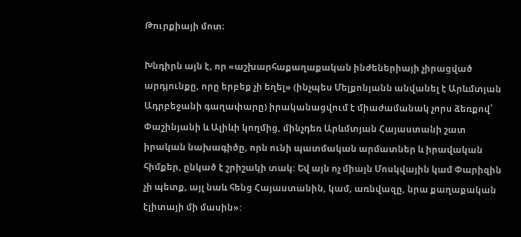Թուրքիայի մոտ։

Խնդիրն այն է, որ «աշխարհաքաղաքական ինժեներիայի չիրացված արդյունքը, որը երբեք չի եղել» (ինչպես Մելքոնյանն անվանել է Արևմտյան Ադրբեջանի գաղափարը) իրականացվում է միաժամանակ չորս ձեռքով՝ Փաշինյանի և Ալիևի կողմից, մինչդեռ Արևմտյան Հայաստանի շատ իրական նախագիծը, որն ունի պատմական արմատներ և իրավական հիմքեր, ընկած է շրիշակի տակ: Եվ այն ոչ միայն Մոսկվային կամ Փարիզին չի պետք, այլ նաև հենց Հայաստանին, կամ, առնվազը, նրա քաղաքական էլիտայի մի մասին»: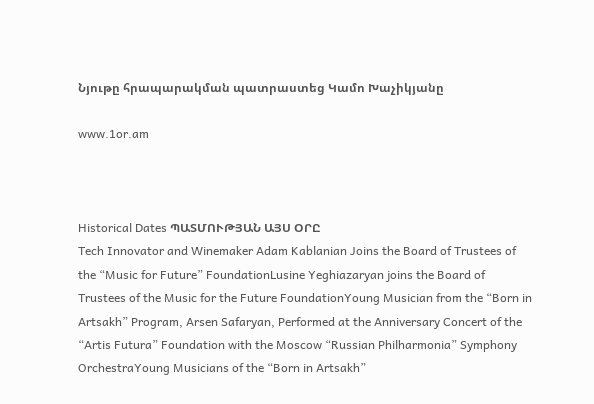Նյութը հրապարակման պատրաստեց Կամո Խաչիկյանը

www.1or.am



Historical Dates ՊԱՏՄՈՒԹՅԱՆ ԱՅՍ ՕՐԸ
Tech Innovator and Winemaker Adam Kablanian Joins the Board of Trustees of the “Music for Future” FoundationLusine Yeghiazaryan joins the Board of Trustees of the Music for the Future FoundationYoung Musician from the “Born in Artsakh” Program, Arsen Safaryan, Performed at the Anniversary Concert of the “Artis Futura” Foundation with the Moscow “Russian Philharmonia” Symphony OrchestraYoung Musicians of the “Born in Artsakh”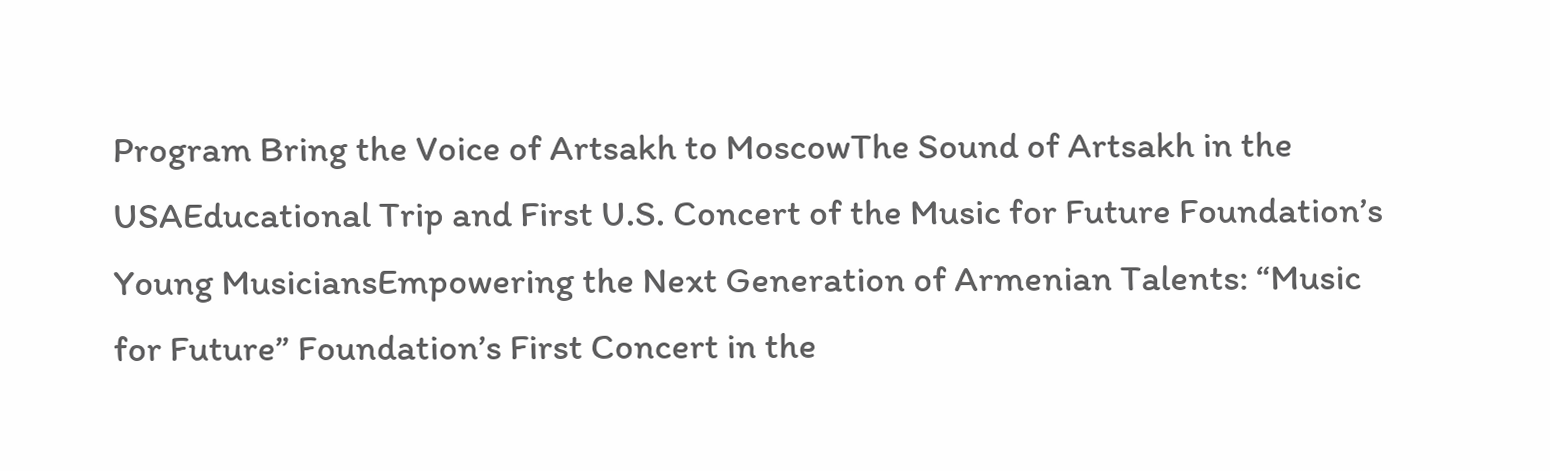Program Bring the Voice of Artsakh to MoscowThe Sound of Artsakh in the USAEducational Trip and First U.S. Concert of the Music for Future Foundation’s Young MusiciansEmpowering the Next Generation of Armenian Talents: “Music for Future” Foundation’s First Concert in the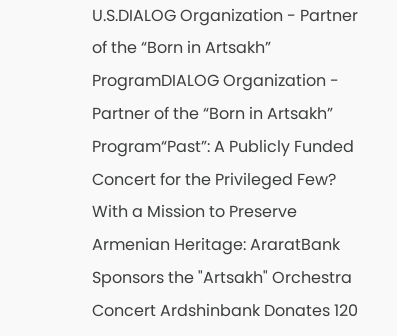U.S.DIALOG Organization - Partner of the “Born in Artsakh” ProgramDIALOG Organization - Partner of the “Born in Artsakh” Program“Past”: A Publicly Funded Concert for the Privileged Few? With a Mission to Preserve Armenian Heritage: AraratBank Sponsors the "Artsakh" Orchestra Concert Ardshinbank Donates 120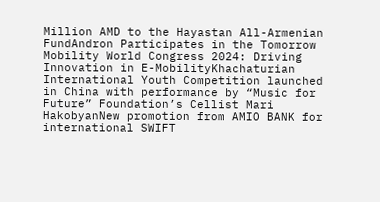Million AMD to the Hayastan All-Armenian FundAndron Participates in the Tomorrow Mobility World Congress 2024: Driving Innovation in E-MobilityKhachaturian International Youth Competition launched in China with performance by “Music for Future” Foundation’s Cellist Mari HakobyanNew promotion from AMIO BANK for international SWIFT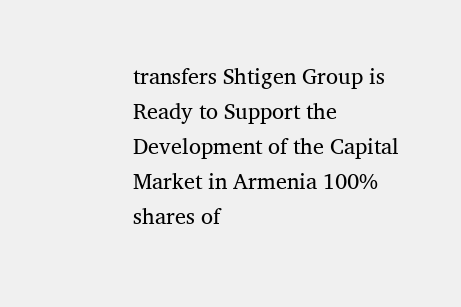transfers Shtigen Group is Ready to Support the Development of the Capital Market in Armenia 100% shares of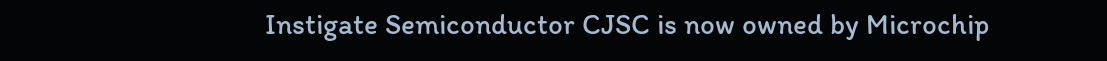Instigate Semiconductor CJSC is now owned by Microchip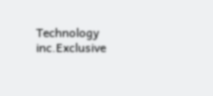Technology inc.Exclusive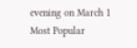evening on March 1
Most Popular